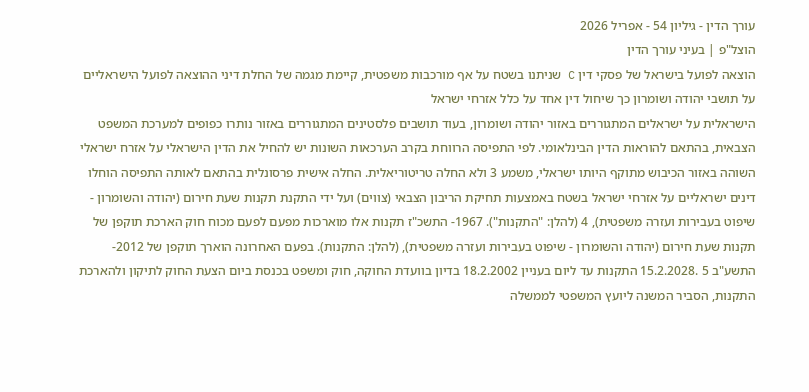עורך הדין - גיליון 54 - אפריל 2026
הוצל"פ | בעיני עורך הדין
הוצאה לפועל בישראל של פסקי דין C שניתנו בשטח על אף מורכבות משפטית, קיימת מגמה של החלת דיני ההוצאה לפועל הישראליים על תושבי יהודה ושומרון כך שיחול דין אחד על כלל אזרחי ישראל
הישראלית על ישראלים המתגוררים באזור יהודה ושומרון, בעוד תושבים פלסטינים המתגוררים באזור נותרו כפופים למערכת המשפט הצבאית, בהתאם להוראות הדין הבינלאומי. לפי התפיסה הרווחת בקרב הערכאות השונות יש להחיל את הדין הישראלי על אזרח ישראלי השוהה באזור הכיבוש מתוקף היותו ישראלי, משמע 3 ולא החלה טריטוריאלית. החלה אישית פרסונלית בהתאם לאותה התפיסה הוחלו דינים ישראליים על אזרחי ישראל בשטח באמצעות תחיקת הריבון הצבאי (צווים) ועל ידי התקנת תקנות שעת חירום (יהודה והשומרון - שיפוט בעבירות ועזרה משפטית), 4 (להלן: "התקנות"). 1967- התשכ"ז תקנות אלו מוארכות מפעם לפעם מכוח חוק הארכת תוקפן של תקנות שעת חירום (יהודה והשומרון - שיפוט בעבירות ועזרה משפטית), (להלן: התקנות). בפעם האחרונה הוארך תוקפן של 2012- התשע"ב 5 .15.2.2028 התקנות עד ליום בעניין 18.2.2002 בדיון בוועדת החוקה, חוק ומשפט בכנסת ביום הצעת החוק לתיקון ולהארכת התקנות, הסביר המשנה ליועץ המשפטי לממשלה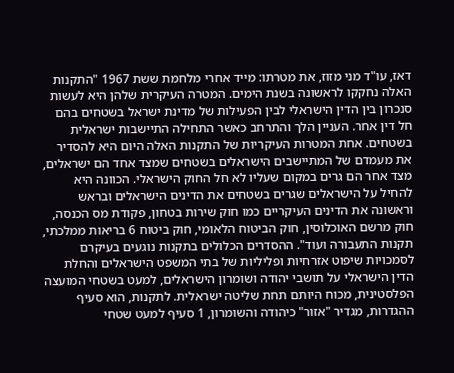דאז, עו"ד מני מזוז, את מטרתו: מייד אחרי מלחמת ששת 1967 "התקנות האלה נחקקו לראשונה בשנת הימים. המטרה העיקרית שלהן היא לעשות סנכרון בין הדין הישראלי לבין הפעילות של מדינת ישראל בשטחים בהם חל דין אחר. העניין הלך והתרחב כאשר התחילה התיישבות ישראלית בשטחים. אחת המטרות העיקריות של התקנות האלה היום היא להסדיר את מעמדם של המתיישבים הישראלים בשטחים שמצד אחד הם ישראלים, מצד אחר הם גרים במקום שעליו לא חל החוק הישראלי. הכוונה היא להחיל על הישראלים שגרים בשטחים את הדינים הישראלים ובראש וראשונה את הדינים העיקריים כמו חוק שירות בטחון, פקודת מס הכנסה, חוק מרשם האוכלוסין, חוק הביטוח הלאומי, חוק ביטוח 6 בריאות ממלכתי, תקנות התעבורה ועוד". ההסדרים הכלולים בתקנות נוגעים בעיקרם לסמכויות שיפוט אזרחיות ופליליות של בתי המשפט הישראלים והחלת הדין הישראלי על תושבי יהודה ושומרון הישראלים, למעט בשטחי המועצה הפלסטינית, מכוח היותם תחת שליטה ישראלית. לתקנות, הוא סעיף ההגדרות, מגדיר "אזור" כיהודה והשומרון, 1 סעיף למעט שטחי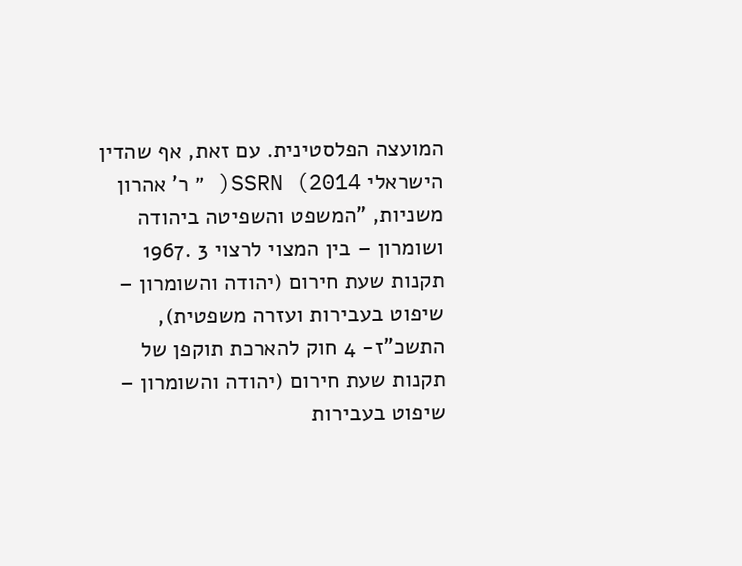המועצה הפלסטינית. עם זאת, אף שהדין הישראלי SSRN (2014( ״ ר' אהרון משניות, "המשפט והשפיטה ביהודה ושומרון – בין המצוי לרצוי 3 .1967 תקנות שעת חירום (יהודה והשומרון – שיפוט בעבירות ועזרה משפטית), התשכ"ז- 4 חוק להארכת תוקפן של תקנות שעת חירום (יהודה והשומרון – שיפוט בעבירות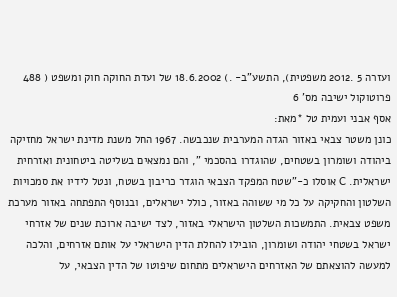ועזרה 5 .2012 משפטית), התשע"ב- .) 18.6.2002 של ועדת החוקה חוק ומשפט ( 488 פרוטוקול ישיבה מס' 6
אסף אבני ועמית טל *מאת:
כונן משטר צבאי באזור הגדה המערבית שנכבשה. 1967 החל משנת מדינת ישראל מחזיקה ביהודה ושומרון בשטחים, שהוגדרו בהסכמי ", והם נמצאים בשליטה ביטחונית ואזרחית ישראלית. C אוסלו כ-"שטח המפקד הצבאי הוגדר כריבון בשטח, ונטל לידיו את סמכויות השלטון והחקיקה על כל מי ששוהה באזור, כולל ישראלים, ובנוסף התפתחה באזור מערכת משפט צבאית. התמשכות השלטון הישראלי באזור, לצד ישיבה ארוכת שנים של אזרחי ישראל בשטחי יהודה ושומרון, הובילו להחלת הדין הישראלי על אותם אזרחים, והלכה למעשה להוצאתם של האזרחים הישראלים מתחום שיפוטו של הדין הצבאי, על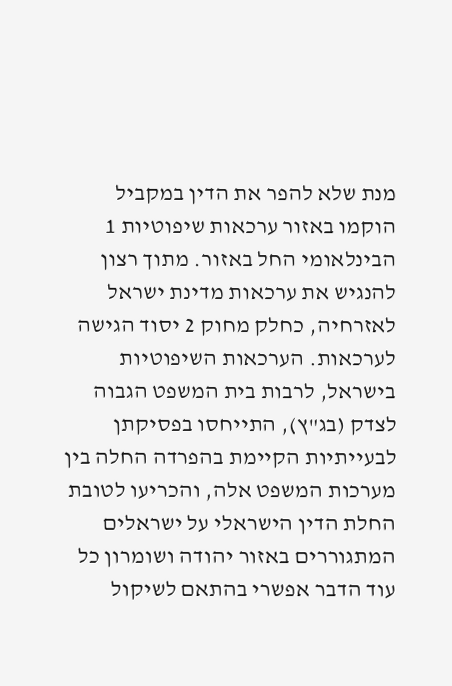מנת שלא להפר את הדין במקביל הוקמו באזור ערכאות שיפוטיות 1 הבינלאומי החל באזור. מתוך רצון להנגיש את ערכאות מדינת ישראל לאזרחיה, כחלק מחוק 2 יסוד הגישה לערכאות. הערכאות השיפוטיות בישראל, לרבות בית המשפט הגבוה לצדק (בג"ץ), התייחסו בפסיקתן לבעייתיות הקיימת בהפרדה החלה בין מערכות המשפט אלה, והכריעו לטובת החלת הדין הישראלי על ישראלים המתגוררים באזור יהודה ושומרון כל עוד הדבר אפשרי בהתאם לשיקול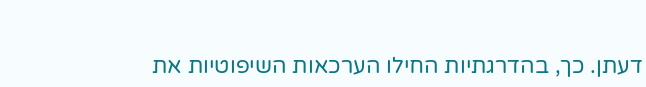דעתן. כך, בהדרגתיות החילו הערכאות השיפוטיות את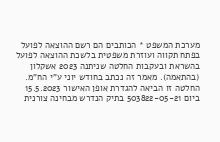מערכת המשפט * הכותבים הם רשם ההוצאה לפועל בפתח תקווה ועוזרת משפטית בלשכת ההוצאה לפועל בהשראת ובעקבות החלטה שניתנה 2023 אשקלון (בהתאמה). מאמר זה נכתב בחודש יוני ע"י הח"מ. החלטה זו הביאה להגדרת אופן האישור 15.5.2023 ביום 503822-05-21 בתיק הנדרש מבחינה צורנית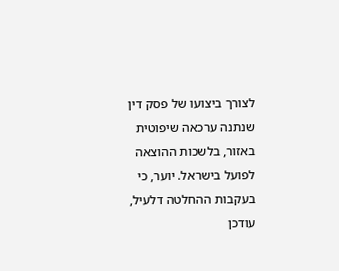לצורך ביצועו של פסק דין שנתנה ערכאה שיפוטית באזור, בלשכות ההוצאה לפועל בישראל. יוער, כי בעקבות ההחלטה דלעיל, עודכן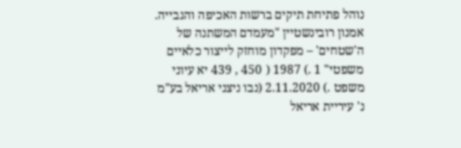נוהל פתיחת תיקים ברשות האכיפה והגבייה. אמנון רובינשטיין "מעמדם המשתנה של ה'שטחים' – מפקדון מוחזק לייצור כלאיים משפטי" 1 .) 1987 ( 450 , 439 יא עיוני משפט .) 2.11.2020 (נבו ניצני אריאל בע"מ נ' עיריית אריאל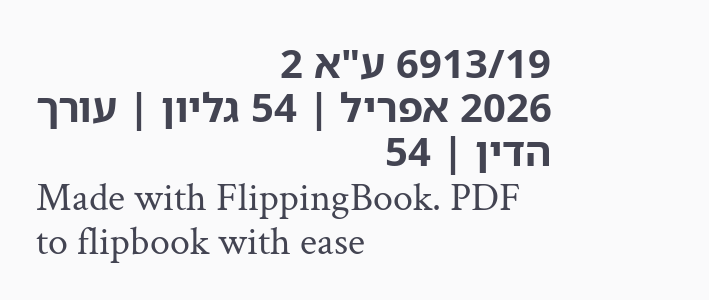6913/19 ע"א 2
2026 אפריל | 54 גליון | עורך הדין | 54
Made with FlippingBook. PDF to flipbook with ease